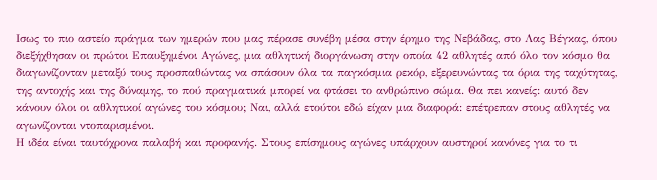Ισως το πιο αστείο πράγμα των ημερών που μας πέρασε συνέβη μέσα στην έρημο της Νεβάδας, στο Λας Βέγκας, όπου διεξήχθησαν οι πρώτοι Επαυξημένοι Αγώνες, μια αθλητική διοργάνωση στην οποία 42 αθλητές από όλο τον κόσμο θα διαγωνίζονταν μεταξύ τους προσπαθώντας να σπάσουν όλα τα παγκόσμια ρεκόρ, εξερευνώντας τα όρια της ταχύτητας, της αντοχής και της δύναμης, το πού πραγματικά μπορεί να φτάσει το ανθρώπινο σώμα. Θα πει κανείς: αυτό δεν κάνουν όλοι οι αθλητικοί αγώνες του κόσμου; Ναι, αλλά ετούτοι εδώ είχαν μια διαφορά: επέτρεπαν στους αθλητές να αγωνίζονται ντοπαρισμένοι.
Η ιδέα είναι ταυτόχρονα παλαβή και προφανής. Στους επίσημους αγώνες υπάρχουν αυστηροί κανόνες για το τι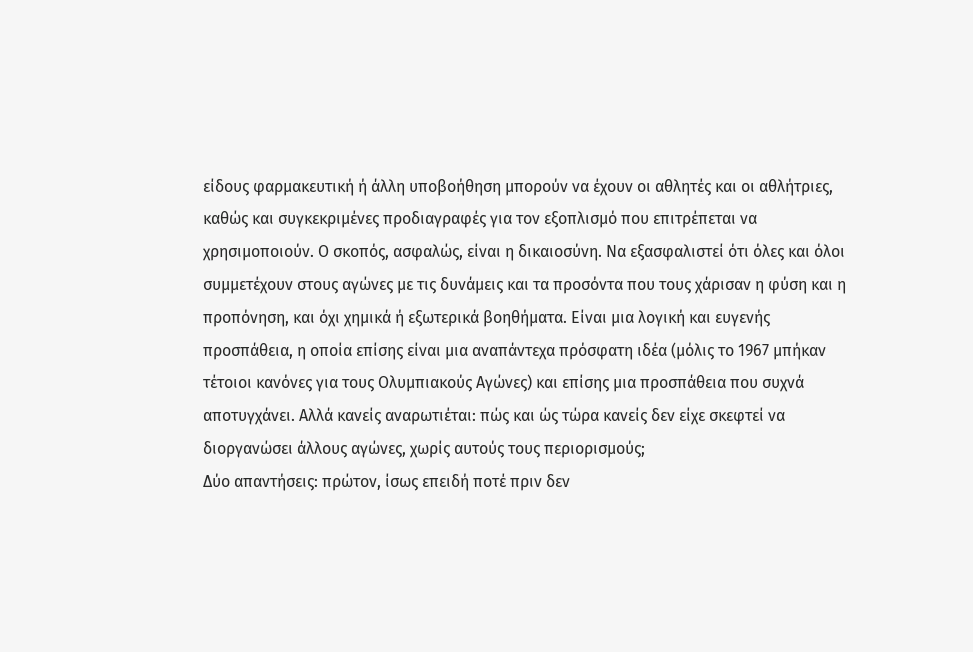είδους φαρμακευτική ή άλλη υποβοήθηση μπορούν να έχουν οι αθλητές και οι αθλήτριες, καθώς και συγκεκριμένες προδιαγραφές για τον εξοπλισμό που επιτρέπεται να χρησιμοποιούν. Ο σκοπός, ασφαλώς, είναι η δικαιοσύνη. Να εξασφαλιστεί ότι όλες και όλοι συμμετέχουν στους αγώνες με τις δυνάμεις και τα προσόντα που τους χάρισαν η φύση και η προπόνηση, και όχι χημικά ή εξωτερικά βοηθήματα. Είναι μια λογική και ευγενής προσπάθεια, η οποία επίσης είναι μια αναπάντεχα πρόσφατη ιδέα (μόλις το 1967 μπήκαν τέτοιοι κανόνες για τους Ολυμπιακούς Αγώνες) και επίσης μια προσπάθεια που συχνά αποτυγχάνει. Αλλά κανείς αναρωτιέται: πώς και ώς τώρα κανείς δεν είχε σκεφτεί να διοργανώσει άλλους αγώνες, χωρίς αυτούς τους περιορισμούς;
Δύο απαντήσεις: πρώτον, ίσως επειδή ποτέ πριν δεν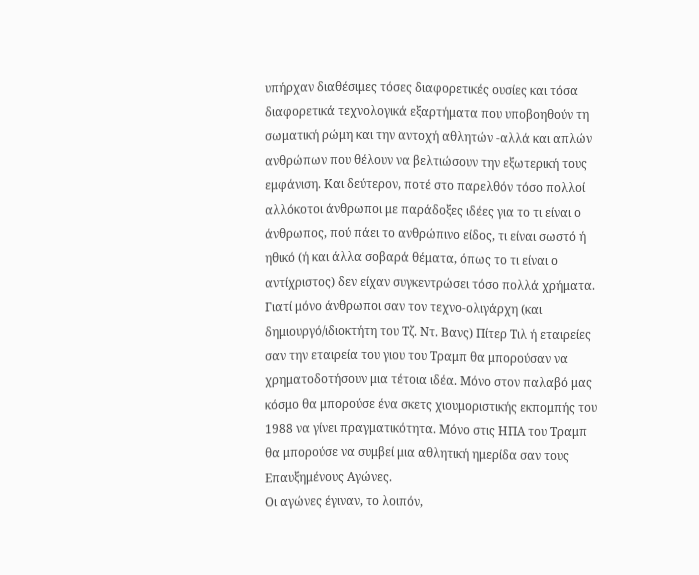υπήρχαν διαθέσιμες τόσες διαφορετικές ουσίες και τόσα διαφορετικά τεχνολογικά εξαρτήματα που υποβοηθούν τη σωματική ρώμη και την αντοχή αθλητών -αλλά και απλών ανθρώπων που θέλουν να βελτιώσουν την εξωτερική τους εμφάνιση. Και δεύτερον, ποτέ στο παρελθόν τόσο πολλοί αλλόκοτοι άνθρωποι με παράδοξες ιδέες για το τι είναι ο άνθρωπος, πού πάει το ανθρώπινο είδος, τι είναι σωστό ή ηθικό (ή και άλλα σοβαρά θέματα, όπως το τι είναι ο αντίχριστος) δεν είχαν συγκεντρώσει τόσο πολλά χρήματα. Γιατί μόνο άνθρωποι σαν τον τεχνο-ολιγάρχη (και δημιουργό/ιδιοκτήτη του Τζ. Ντ. Βανς) Πίτερ Τιλ ή εταιρείες σαν την εταιρεία του γιου του Τραμπ θα μπορούσαν να χρηματοδοτήσουν μια τέτοια ιδέα. Μόνο στον παλαβό μας κόσμο θα μπορούσε ένα σκετς χιουμοριστικής εκπομπής του 1988 να γίνει πραγματικότητα. Μόνο στις ΗΠΑ του Τραμπ θα μπορούσε να συμβεί μια αθλητική ημερίδα σαν τους Επαυξημένους Αγώνες.
Οι αγώνες έγιναν, το λοιπόν,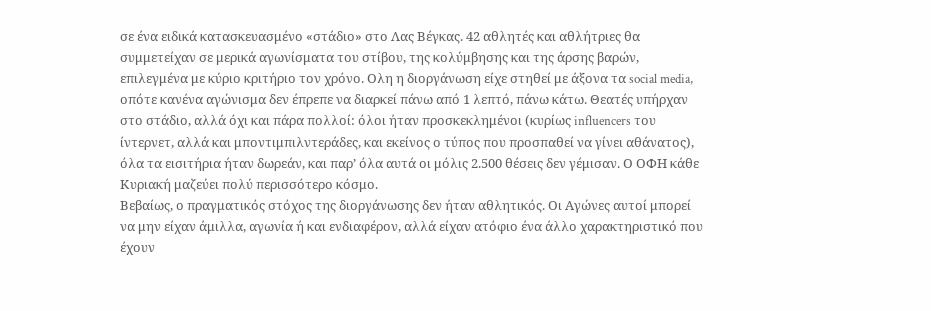σε ένα ειδικά κατασκευασμένο «στάδιο» στο Λας Βέγκας. 42 αθλητές και αθλήτριες θα συμμετείχαν σε μερικά αγωνίσματα του στίβου, της κολύμβησης και της άρσης βαρών, επιλεγμένα με κύριο κριτήριο τον χρόνο. Ολη η διοργάνωση είχε στηθεί με άξονα τα social media, οπότε κανένα αγώνισμα δεν έπρεπε να διαρκεί πάνω από 1 λεπτό, πάνω κάτω. Θεατές υπήρχαν στο στάδιο, αλλά όχι και πάρα πολλοί: όλοι ήταν προσκεκλημένοι (κυρίως influencers του ίντερνετ, αλλά και μποντιμπιλντεράδες, και εκείνος ο τύπος που προσπαθεί να γίνει αθάνατος), όλα τα εισιτήρια ήταν δωρεάν, και παρ’ όλα αυτά οι μόλις 2.500 θέσεις δεν γέμισαν. Ο ΟΦΗ κάθε Κυριακή μαζεύει πολύ περισσότερο κόσμο.
Βεβαίως, ο πραγματικός στόχος της διοργάνωσης δεν ήταν αθλητικός. Οι Αγώνες αυτοί μπορεί να μην είχαν άμιλλα, αγωνία ή και ενδιαφέρον, αλλά είχαν ατόφιο ένα άλλο χαρακτηριστικό που έχουν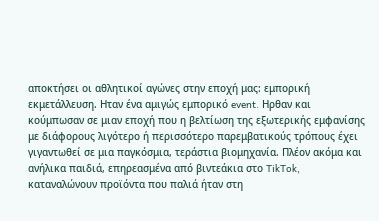αποκτήσει οι αθλητικοί αγώνες στην εποχή μας: εμπορική εκμετάλλευση. Ηταν ένα αμιγώς εμπορικό event. Ηρθαν και κούμπωσαν σε μιαν εποχή που η βελτίωση της εξωτερικής εμφανίσης με διάφορους λιγότερο ή περισσότερο παρεμβατικούς τρόπους έχει γιγαντωθεί σε μια παγκόσμια, τεράστια βιομηχανία. Πλέον ακόμα και ανήλικα παιδιά, επηρεασμένα από βιντεάκια στο TikTok, καταναλώνουν προϊόντα που παλιά ήταν στη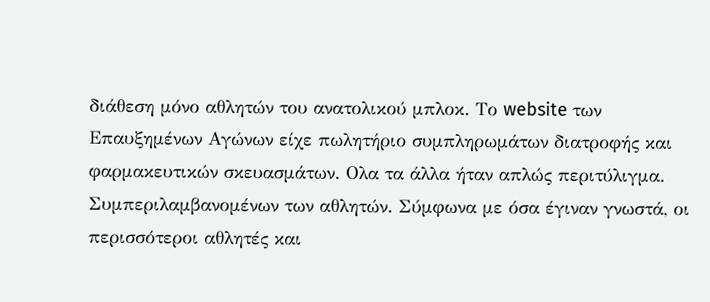διάθεση μόνο αθλητών του ανατολικού μπλοκ. Το website των Επαυξημένων Αγώνων είχε πωλητήριο συμπληρωμάτων διατροφής και φαρμακευτικών σκευασμάτων. Ολα τα άλλα ήταν απλώς περιτύλιγμα.
Συμπεριλαμβανομένων των αθλητών. Σύμφωνα με όσα έγιναν γνωστά, οι περισσότεροι αθλητές και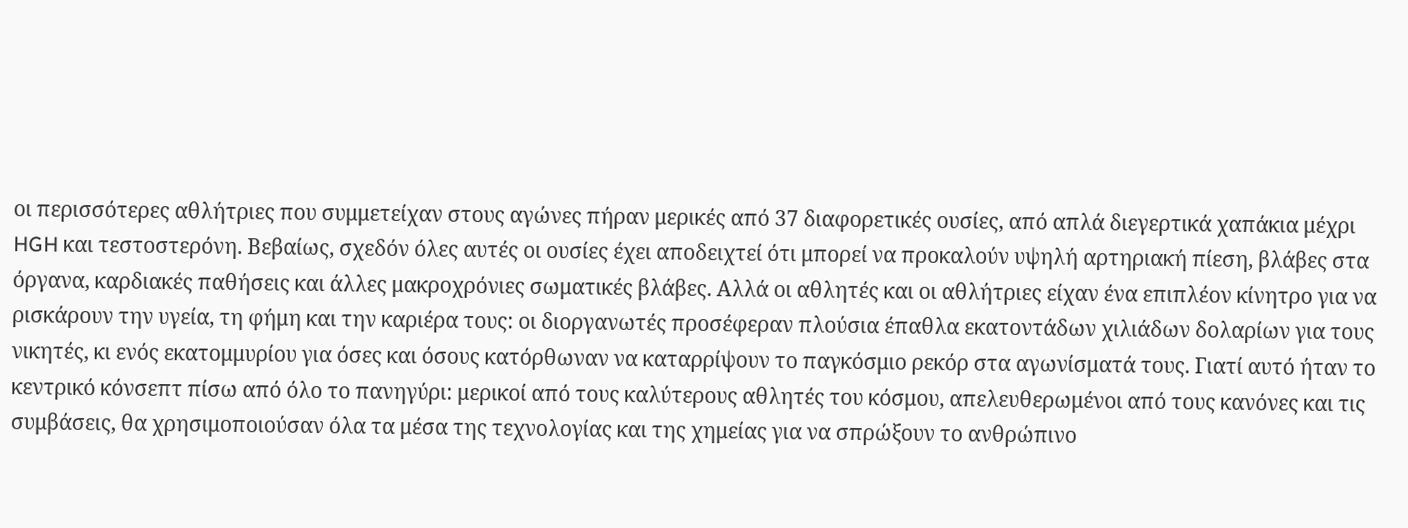οι περισσότερες αθλήτριες που συμμετείχαν στους αγώνες πήραν μερικές από 37 διαφορετικές ουσίες, από απλά διεγερτικά χαπάκια μέχρι HGH και τεστοστερόνη. Βεβαίως, σχεδόν όλες αυτές οι ουσίες έχει αποδειχτεί ότι μπορεί να προκαλούν υψηλή αρτηριακή πίεση, βλάβες στα όργανα, καρδιακές παθήσεις και άλλες μακροχρόνιες σωματικές βλάβες. Αλλά οι αθλητές και οι αθλήτριες είχαν ένα επιπλέον κίνητρο για να ρισκάρουν την υγεία, τη φήμη και την καριέρα τους: οι διοργανωτές προσέφεραν πλούσια έπαθλα εκατοντάδων χιλιάδων δολαρίων για τους νικητές, κι ενός εκατομμυρίου για όσες και όσους κατόρθωναν να καταρρίψουν το παγκόσμιο ρεκόρ στα αγωνίσματά τους. Γιατί αυτό ήταν το κεντρικό κόνσεπτ πίσω από όλο το πανηγύρι: μερικοί από τους καλύτερους αθλητές του κόσμου, απελευθερωμένοι από τους κανόνες και τις συμβάσεις, θα χρησιμοποιούσαν όλα τα μέσα της τεχνολογίας και της χημείας για να σπρώξουν το ανθρώπινο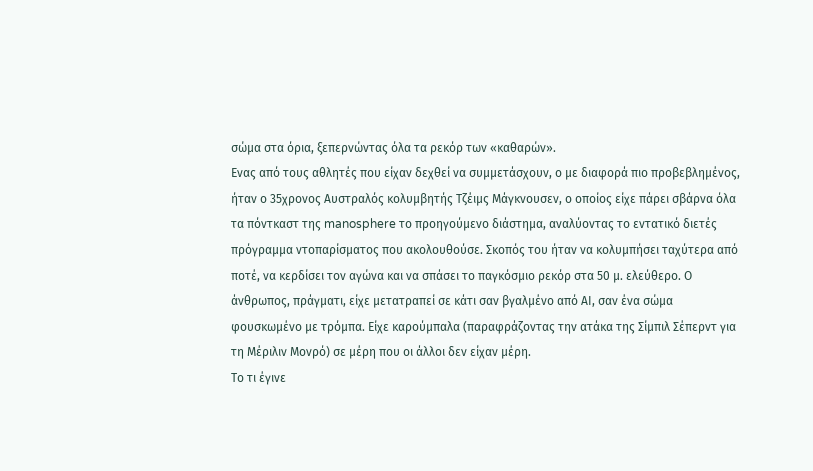σώμα στα όρια, ξεπερνώντας όλα τα ρεκόρ των «καθαρών».
Ενας από τους αθλητές που είχαν δεχθεί να συμμετάσχουν, ο με διαφορά πιο προβεβλημένος, ήταν ο 35χρονος Αυστραλός κολυμβητής Τζέιμς Μάγκνουσεν, ο οποίος είχε πάρει σβάρνα όλα τα πόντκαστ της manosphere το προηγούμενο διάστημα, αναλύοντας το εντατικό διετές πρόγραμμα ντοπαρίσματος που ακολουθούσε. Σκοπός του ήταν να κολυμπήσει ταχύτερα από ποτέ, να κερδίσει τον αγώνα και να σπάσει το παγκόσμιο ρεκόρ στα 50 μ. ελεύθερο. Ο άνθρωπος, πράγματι, είχε μετατραπεί σε κάτι σαν βγαλμένο από ΑΙ, σαν ένα σώμα φουσκωμένο με τρόμπα. Είχε καρούμπαλα (παραφράζοντας την ατάκα της Σίμπιλ Σέπερντ για τη Μέριλιν Μονρό) σε μέρη που οι άλλοι δεν είχαν μέρη.
Το τι έγινε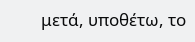μετά, υποθέτω, το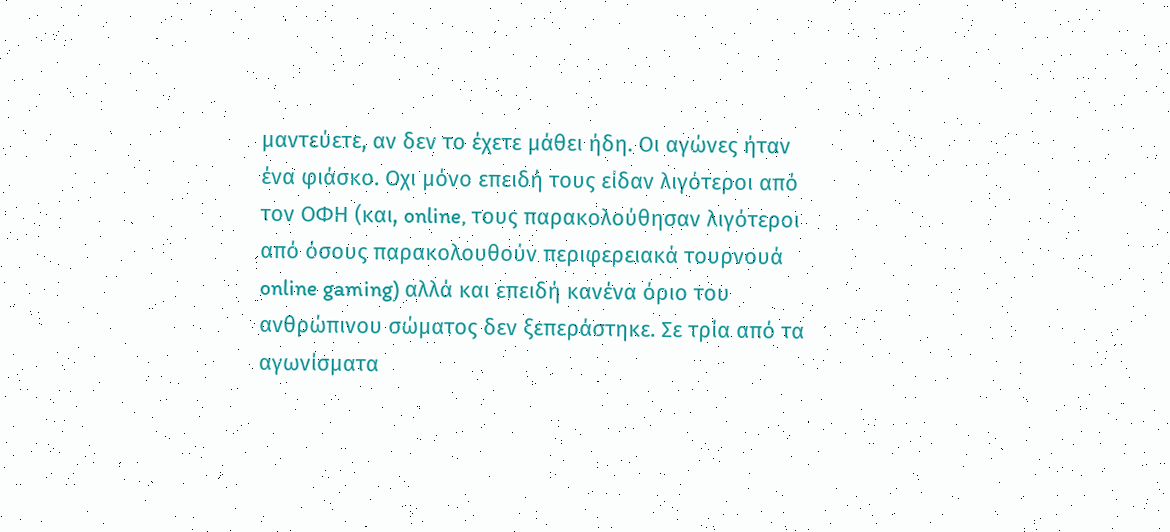μαντεύετε, αν δεν το έχετε μάθει ήδη. Οι αγώνες ήταν ένα φιάσκο. Οχι μόνο επειδή τους είδαν λιγότεροι από τον ΟΦΗ (και, online, τους παρακολούθησαν λιγότεροι από όσους παρακολουθούν περιφερειακά τουρνουά online gaming) αλλά και επειδή κανένα όριο του ανθρώπινου σώματος δεν ξεπεράστηκε. Σε τρία από τα αγωνίσματα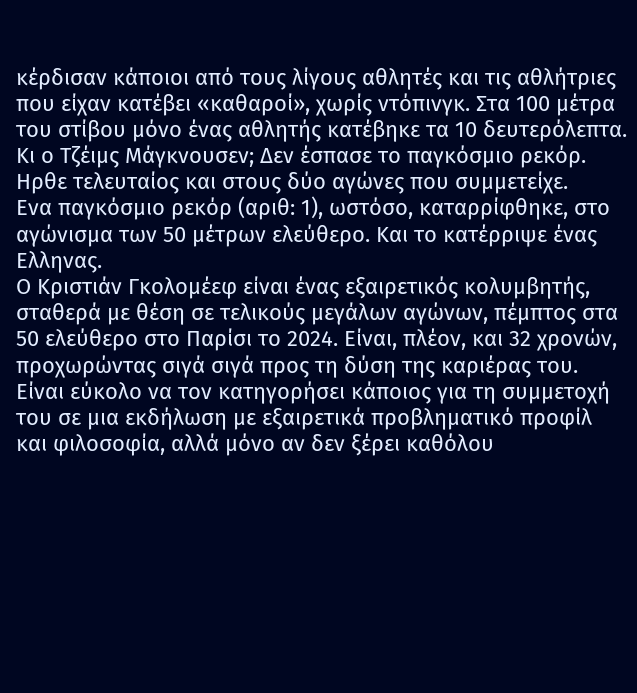κέρδισαν κάποιοι από τους λίγους αθλητές και τις αθλήτριες που είχαν κατέβει «καθαροί», χωρίς ντόπινγκ. Στα 100 μέτρα του στίβου μόνο ένας αθλητής κατέβηκε τα 10 δευτερόλεπτα. Κι ο Τζέιμς Μάγκνουσεν; Δεν έσπασε το παγκόσμιο ρεκόρ. Ηρθε τελευταίος και στους δύο αγώνες που συμμετείχε.
Ενα παγκόσμιο ρεκόρ (αριθ: 1), ωστόσο, καταρρίφθηκε, στο αγώνισμα των 50 μέτρων ελεύθερο. Και το κατέρριψε ένας Ελληνας.
Ο Κριστιάν Γκολομέεφ είναι ένας εξαιρετικός κολυμβητής, σταθερά με θέση σε τελικούς μεγάλων αγώνων, πέμπτος στα 50 ελεύθερο στο Παρίσι το 2024. Είναι, πλέον, και 32 χρονών, προχωρώντας σιγά σιγά προς τη δύση της καριέρας του. Είναι εύκολο να τον κατηγορήσει κάποιος για τη συμμετοχή του σε μια εκδήλωση με εξαιρετικά προβληματικό προφίλ και φιλοσοφία, αλλά μόνο αν δεν ξέρει καθόλου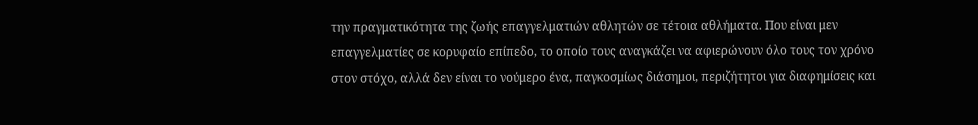την πραγματικότητα της ζωής επαγγελματιών αθλητών σε τέτοια αθλήματα. Που είναι μεν επαγγελματίες σε κορυφαίο επίπεδο, το οποίο τους αναγκάζει να αφιερώνουν όλο τους τον χρόνο στον στόχο, αλλά δεν είναι το νούμερο ένα, παγκοσμίως διάσημοι, περιζήτητοι για διαφημίσεις και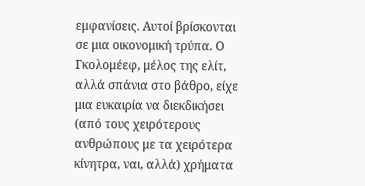εμφανίσεις. Αυτοί βρίσκονται σε μια οικονομική τρύπα. Ο Γκολομέεφ, μέλος της ελίτ, αλλά σπάνια στο βάθρο, είχε μια ευκαιρία να διεκδικήσει (από τους χειρότερους ανθρώπους με τα χειρότερα κίνητρα, ναι, αλλά) χρήματα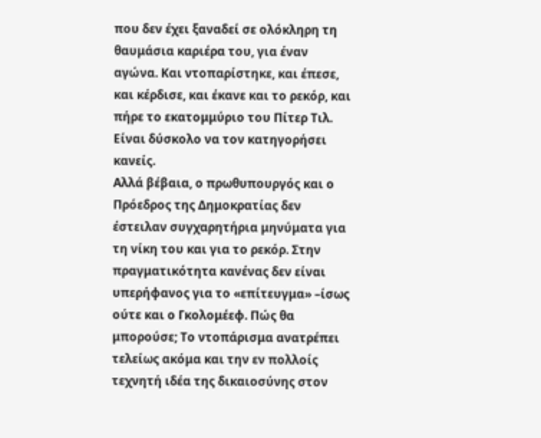που δεν έχει ξαναδεί σε ολόκληρη τη θαυμάσια καριέρα του, για έναν αγώνα. Και ντοπαρίστηκε, και έπεσε, και κέρδισε, και έκανε και το ρεκόρ, και πήρε το εκατομμύριο του Πίτερ Τιλ. Είναι δύσκολο να τον κατηγορήσει κανείς.
Αλλά βέβαια, ο πρωθυπουργός και ο Πρόεδρος της Δημοκρατίας δεν έστειλαν συγχαρητήρια μηνύματα για τη νίκη του και για το ρεκόρ. Στην πραγματικότητα κανένας δεν είναι υπερήφανος για το «επίτευγμα» –ίσως ούτε και ο Γκολομέεφ. Πώς θα μπορούσε; Το ντοπάρισμα ανατρέπει τελείως ακόμα και την εν πολλοίς τεχνητή ιδέα της δικαιοσύνης στον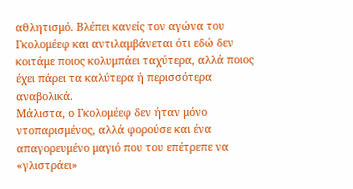αθλητισμό. Βλέπει κανείς τον αγώνα του Γκολομέεφ και αντιλαμβάνεται ότι εδώ δεν κοιτάμε ποιος κολυμπάει ταχύτερα, αλλά ποιος έχει πάρει τα καλύτερα ή περισσότερα αναβολικά.
Μάλιστα, ο Γκολομέεφ δεν ήταν μόνο ντοπαρισμένος, αλλά φορούσε και ένα απαγορευμένο μαγιό που του επέτρεπε να «γλιστράει»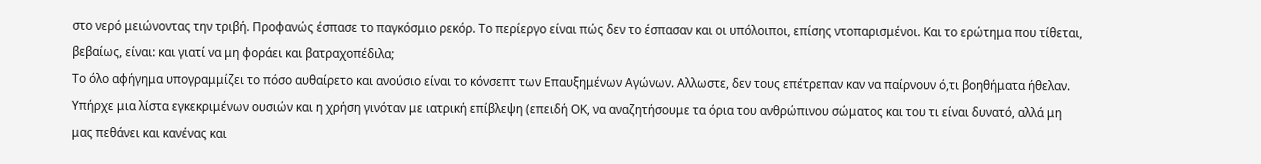στο νερό μειώνοντας την τριβή. Προφανώς έσπασε το παγκόσμιο ρεκόρ. Το περίεργο είναι πώς δεν το έσπασαν και οι υπόλοιποι, επίσης ντοπαρισμένοι. Και το ερώτημα που τίθεται, βεβαίως, είναι: και γιατί να μη φοράει και βατραχοπέδιλα;
Το όλο αφήγημα υπογραμμίζει το πόσο αυθαίρετο και ανούσιο είναι το κόνσεπτ των Επαυξημένων Αγώνων. Αλλωστε, δεν τους επέτρεπαν καν να παίρνουν ό,τι βοηθήματα ήθελαν. Υπήρχε μια λίστα εγκεκριμένων ουσιών και η χρήση γινόταν με ιατρική επίβλεψη (επειδή ΟΚ, να αναζητήσουμε τα όρια του ανθρώπινου σώματος και του τι είναι δυνατό, αλλά μη μας πεθάνει και κανένας και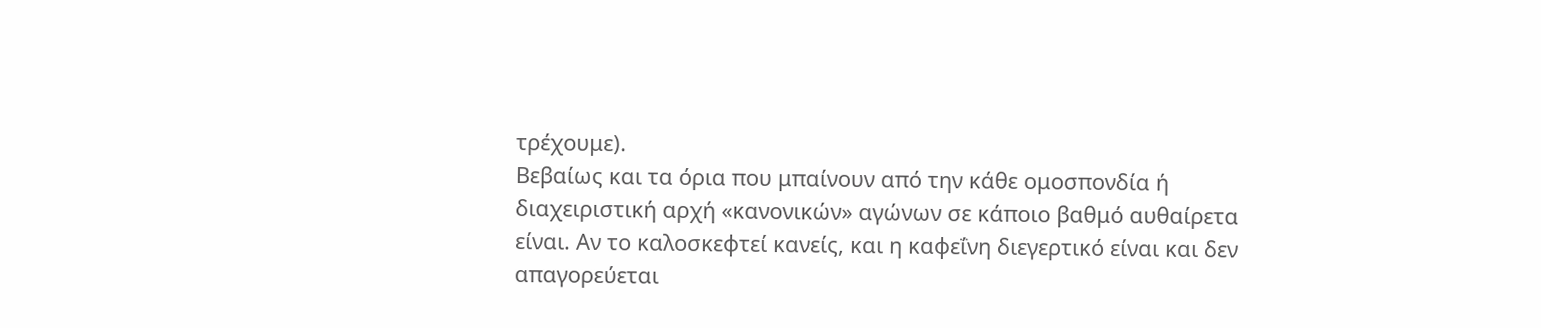τρέχουμε).
Βεβαίως και τα όρια που μπαίνουν από την κάθε ομοσπονδία ή διαχειριστική αρχή «κανονικών» αγώνων σε κάποιο βαθμό αυθαίρετα είναι. Αν το καλοσκεφτεί κανείς, και η καφεΐνη διεγερτικό είναι και δεν απαγορεύεται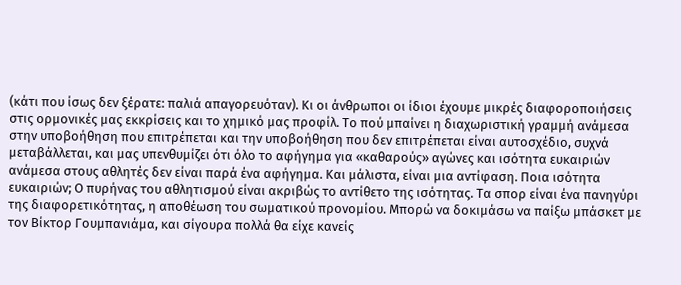(κάτι που ίσως δεν ξέρατε: παλιά απαγορευόταν). Κι οι άνθρωποι οι ίδιοι έχουμε μικρές διαφοροποιήσεις στις ορμονικές μας εκκρίσεις και το χημικό μας προφίλ. Το πού μπαίνει η διαχωριστική γραμμή ανάμεσα στην υποβοήθηση που επιτρέπεται και την υποβοήθηση που δεν επιτρέπεται είναι αυτοσχέδιο, συχνά μεταβάλλεται, και μας υπενθυμίζει ότι όλο το αφήγημα για «καθαρούς» αγώνες και ισότητα ευκαιριών ανάμεσα στους αθλητές δεν είναι παρά ένα αφήγημα. Και μάλιστα, είναι μια αντίφαση. Ποια ισότητα ευκαιριών; Ο πυρήνας του αθλητισμού είναι ακριβώς το αντίθετο της ισότητας. Τα σπορ είναι ένα πανηγύρι της διαφορετικότητας, η αποθέωση του σωματικού προνομίου. Μπορώ να δοκιμάσω να παίξω μπάσκετ με τον Βίκτορ Γουμπανιάμα, και σίγουρα πολλά θα είχε κανείς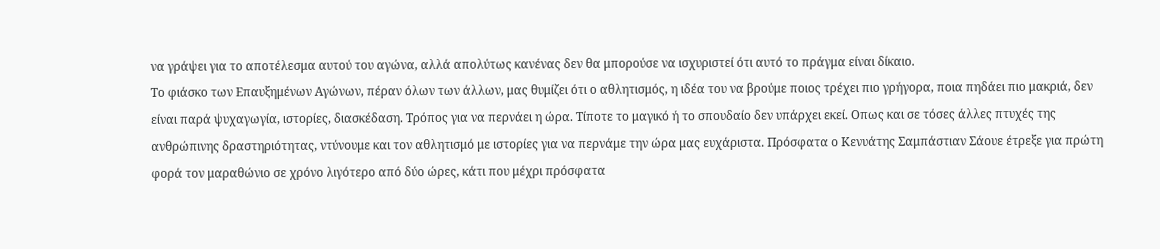να γράψει για το αποτέλεσμα αυτού του αγώνα, αλλά απολύτως κανένας δεν θα μπορούσε να ισχυριστεί ότι αυτό το πράγμα είναι δίκαιο.
Το φιάσκο των Επαυξημένων Αγώνων, πέραν όλων των άλλων, μας θυμίζει ότι ο αθλητισμός, η ιδέα του να βρούμε ποιος τρέχει πιο γρήγορα, ποια πηδάει πιο μακριά, δεν είναι παρά ψυχαγωγία, ιστορίες, διασκέδαση. Τρόπος για να περνάει η ώρα. Τίποτε το μαγικό ή το σπουδαίο δεν υπάρχει εκεί. Οπως και σε τόσες άλλες πτυχές της ανθρώπινης δραστηριότητας, ντύνουμε και τον αθλητισμό με ιστορίες για να περνάμε την ώρα μας ευχάριστα. Πρόσφατα ο Κενυάτης Σαμπάστιαν Σάουε έτρεξε για πρώτη φορά τον μαραθώνιο σε χρόνο λιγότερο από δύο ώρες, κάτι που μέχρι πρόσφατα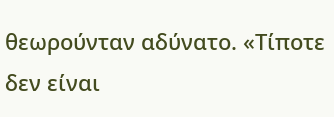θεωρούνταν αδύνατο. «Τίποτε δεν είναι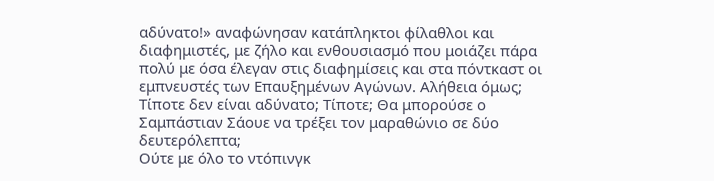αδύνατο!» αναφώνησαν κατάπληκτοι φίλαθλοι και διαφημιστές, με ζήλο και ενθουσιασμό που μοιάζει πάρα πολύ με όσα έλεγαν στις διαφημίσεις και στα πόντκαστ οι εμπνευστές των Επαυξημένων Αγώνων. Αλήθεια όμως; Τίποτε δεν είναι αδύνατο; Τίποτε; Θα μπορούσε ο Σαμπάστιαν Σάουε να τρέξει τον μαραθώνιο σε δύο δευτερόλεπτα;
Ούτε με όλο το ντόπινγκ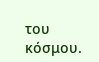του κόσμου.